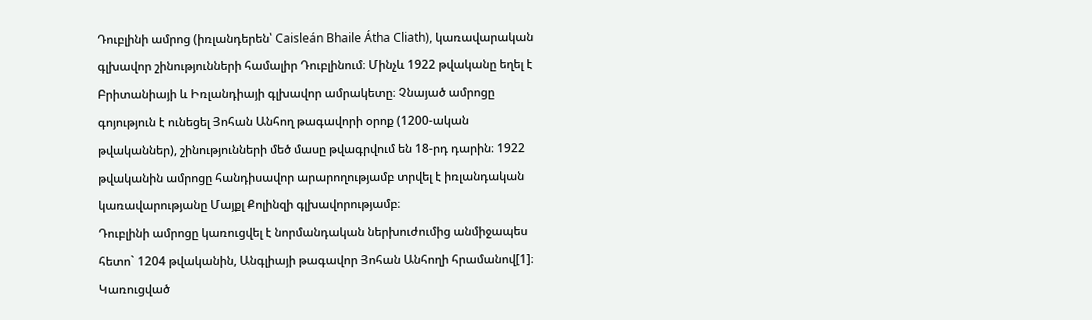Դուբլինի ամրոց (իռլանդերեն՝ Caisleán Bhaile Átha Cliath), կառավարական գլխավոր շինությունների համալիր Դուբլինում։ Մինչև 1922 թվականը եղել է Բրիտանիայի և Իռլանդիայի գլխավոր ամրակետը։ Չնայած ամրոցը գոյություն է ունեցել Յոհան Անհող թագավորի օրոք (1200-ական թվականներ), շինությունների մեծ մասը թվագրվում են 18-րդ դարին։ 1922 թվականին ամրոցը հանդիսավոր արարողությամբ տրվել է իռլանդական կառավարությանը Մայքլ Քոլինզի գլխավորությամբ։
Դուբլինի ամրոցը կառուցվել է նորմանդական ներխուժումից անմիջապես հետո` 1204 թվականին, Անգլիայի թագավոր Յոհան Անհողի հրամանով[1]։ Կառուցված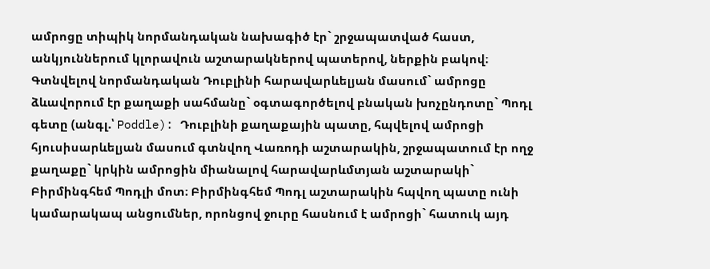ամրոցը տիպիկ նորմանդական նախագիծ էր` շրջապատված հաստ, անկյուններում կլորավուն աշտարակներով պատերով, ներքին բակով։ Գտնվելով նորմանդական Դուբլինի հարավարևելյան մասում` ամրոցը ձևավորում էր քաղաքի սահմանը` օգտագործելով բնական խոչընդոտը` Պոդլ գետը (անգլ.՝ Poddle): Դուբլինի քաղաքային պատը, հպվելով ամրոցի հյուսիսարևելյան մասում գտնվող Վառոդի աշտարակին, շրջապատում էր ողջ քաղաքը` կրկին ամրոցին միանալով հարավարևմտյան աշտարակի` Բիրմինգհեմ Պոդլի մոտ։ Բիրմինգհեմ Պոդլ աշտարակին հպվող պատը ունի կամարակապ անցումներ, որոնցով ջուրը հասնում է ամրոցի` հատուկ այդ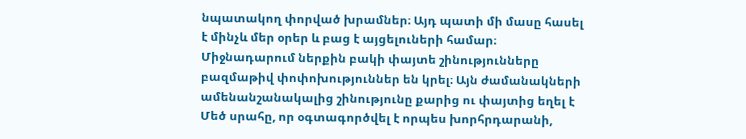նպատակող փորված խրամներ։ Այդ պատի մի մասը հասել է մինչև մեր օրեր և բաց է այցելուների համար։
Միջնադարում ներքին բակի փայտե շինությունները բազմաթիվ փոփոխություններ են կրել։ Այն ժամանակների ամենանշանակալից շինությունը քարից ու փայտից եղել է Մեծ սրահը, որ օգտագործվել է որպես խորհրդարանի,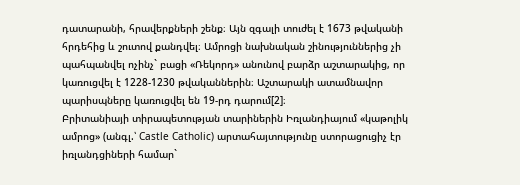դատարանի, հրավերքների շենք։ Այն զգալի տուժել է 1673 թվականի հրդեհից և շուտով քանդվել։ Ամրոցի նախնական շինություններից չի պահպանվել ոչինչ` բացի «Ռեկորդ» անունով բարձր աշտարակից, որ կառուցվել է 1228-1230 թվականներին։ Աշտարակի ատամնավոր պարիսպները կառուցվել են 19-րդ դարում[2]։
Բրիտանիայի տիրապետության տարիներին Իռլանդիայում «կաթոլիկ ամրոց» (անգլ.՝ Castle Catholic) արտահայտությունը ստորացուցիչ էր իռլանդցիների համար`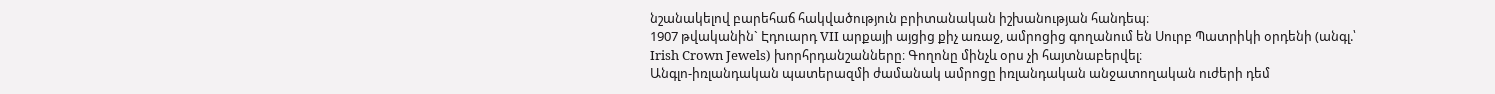նշանակելով բարեհաճ հակվածություն բրիտանական իշխանության հանդեպ։
1907 թվականին` Էդուարդ VII արքայի այցից քիչ առաջ, ամրոցից գողանում են Սուրբ Պատրիկի օրդենի (անգլ.՝ Irish Crown Jewels) խորհրդանշանները։ Գողոնը մինչև օրս չի հայտնաբերվել։
Անգլո-իռլանդական պատերազմի ժամանակ ամրոցը իռլանդական անջատողական ուժերի դեմ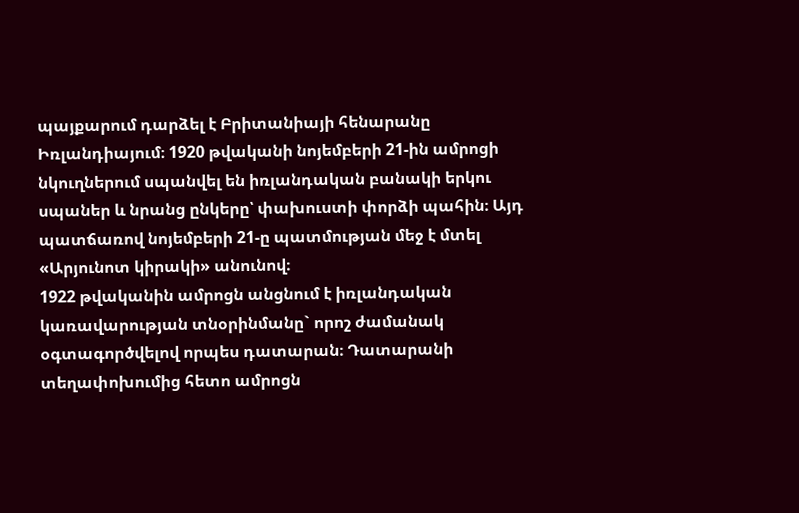պայքարում դարձել է Բրիտանիայի հենարանը Իռլանդիայում։ 1920 թվականի նոյեմբերի 21-ին ամրոցի նկուղներում սպանվել են իռլանդական բանակի երկու սպաներ և նրանց ընկերը՝ փախուստի փորձի պահին։ Այդ պատճառով նոյեմբերի 21-ը պատմության մեջ է մտել «Արյունոտ կիրակի» անունով։
1922 թվականին ամրոցն անցնում է իռլանդական կառավարության տնօրինմանը` որոշ ժամանակ օգտագործվելով որպես դատարան։ Դատարանի տեղափոխումից հետո ամրոցն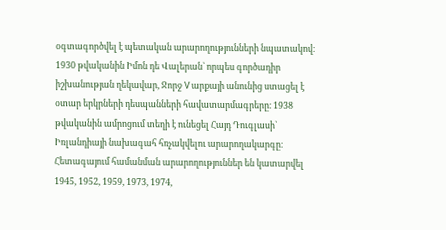օգտագործվել է պետական արարողությունների նպատակով։ 1930 թվականին Իմոն դե Վալերան` որպես գործադիր իշխանության ղեկավար, Ջորջ V արքայի անունից ստացել է օտար երկրների դեսպանների հավատարմագրերը։ 1938 թվականին ամրոցում տեղի է ունեցել Հայդ Դուգլասի` Իռլանդիայի նախագահ հռչակվելու արարողակարգը։ Հետագայում համանման արարողություններ են կատարվել 1945, 1952, 1959, 1973, 1974,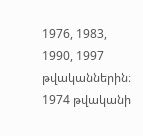1976, 1983, 1990, 1997 թվականներին։
1974 թվականի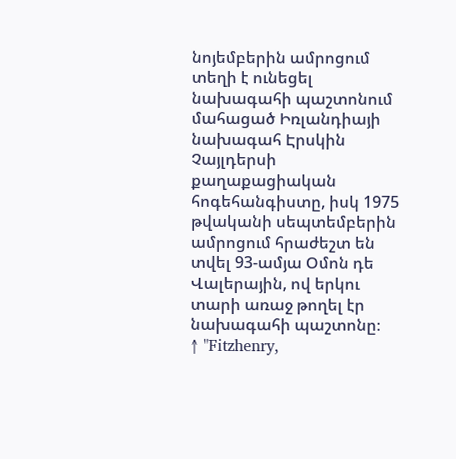նոյեմբերին ամրոցում տեղի է ունեցել նախագահի պաշտոնում մահացած Իռլանդիայի նախագահ Էրսկին Չայլդերսի քաղաքացիական հոգեհանգիստը, իսկ 1975 թվականի սեպտեմբերին ամրոցում հրաժեշտ են տվել 93-ամյա Օմոն դե Վալերային, ով երկու տարի առաջ թողել էր նախագահի պաշտոնը։
↑ "Fitzhenry,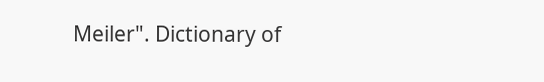Meiler". Dictionary of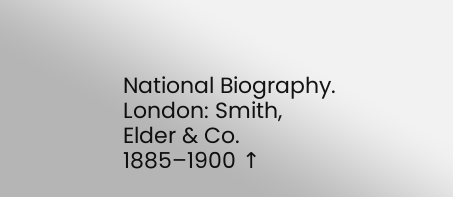National Biography. London: Smith, Elder & Co. 1885–1900 ↑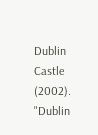Dublin Castle (2002). "Dublin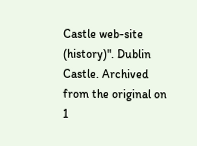Castle web-site (history)". Dublin Castle. Archived from the original on 1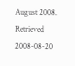August 2008. Retrieved 2008-08-20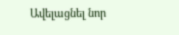Ավելացնել նոր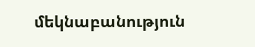մեկնաբանություն